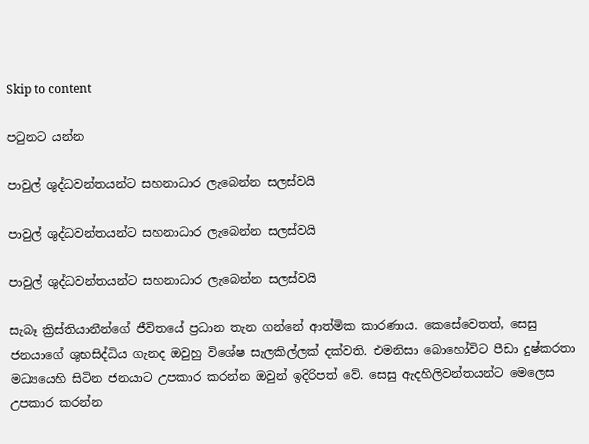Skip to content

පටුනට යන්න

පාවුල් ශුද්ධවන්තයන්ට සහනාධාර ලැබෙන්න සලස්වයි

පාවුල් ශුද්ධවන්තයන්ට සහනාධාර ලැබෙන්න සලස්වයි

පාවුල් ශුද්ධවන්තයන්ට සහනාධාර ලැබෙන්න සලස්වයි

සැබෑ ක්‍රිස්තියානීන්ගේ ජීවිතයේ ප්‍රධාන තැන ගන්නේ ආත්මික කාරණාය. කෙසේවෙතත්, සෙසු ජනයාගේ ශුභසිද්ධිය ගැනද ඔවුහු විශේෂ සැලකිල්ලක් දක්වති. එමනිසා බොහෝවිට පීඩා දුෂ්කරතා මධ්‍යයෙහි සිටින ජනයාට උපකාර කරන්න ඔවුන් ඉදිරිපත් වේ. සෙසු ඇදහිලිවන්තයන්ට මෙලෙස උපකාර කරන්න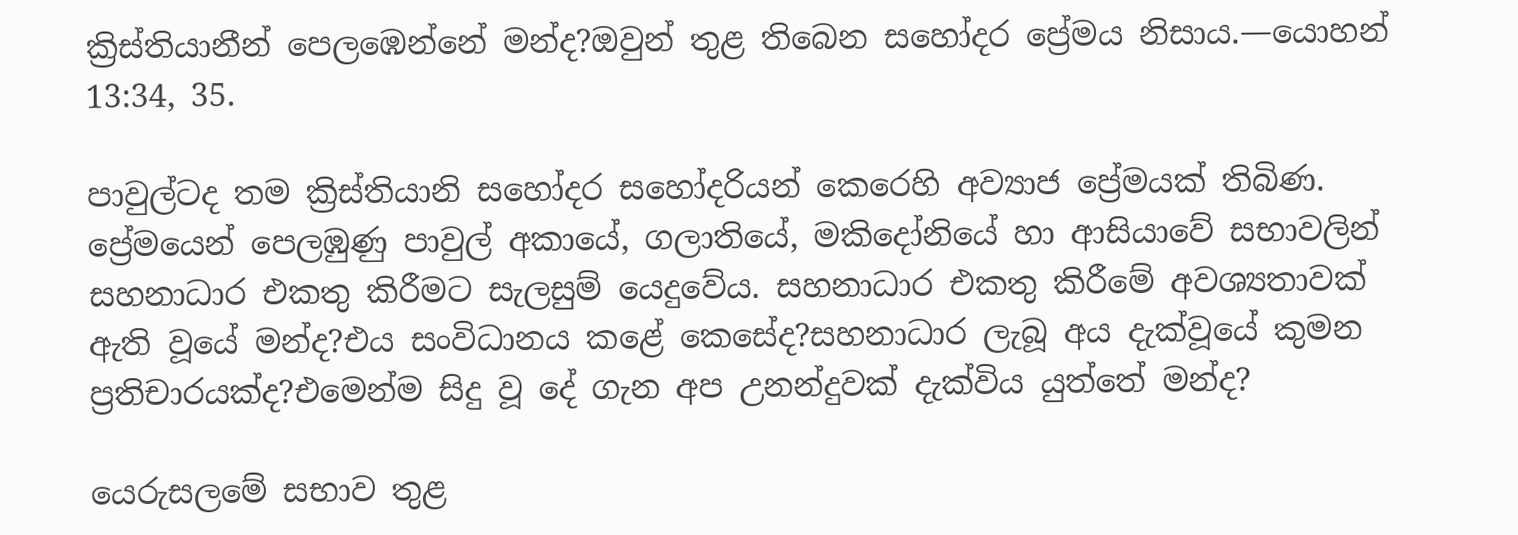ක්‍රිස්තියානීන් පෙලඹෙන්නේ මන්ද?ඔවුන් තුළ තිබෙන සහෝදර ප්‍රේමය නිසාය.—යොහන් 13:34, 35.

පාවුල්ටද තම ක්‍රිස්තියානි සහෝදර සහෝදරියන් කෙරෙහි අව්‍යාජ ප්‍රේමයක් තිබිණ. ප්‍රේමයෙන් පෙලඹුණු පාවුල් අකායේ, ගලාතියේ, මකිදෝනියේ හා ආසියාවේ සභාවලින් සහනාධාර එකතු කිරීමට සැලසුම් යෙදුවේය. සහනාධාර එකතු කිරීමේ අවශ්‍යතාවක් ඇති වූයේ මන්ද?එය සංවිධානය කළේ කෙසේද?සහනාධාර ලැබූ අය දැක්වූයේ කුමන ප්‍රතිචාරයක්ද?එමෙන්ම සිදු වූ දේ ගැන අප උනන්දුවක් දැක්විය යුත්තේ මන්ද?

යෙරුසලමේ සභාව තුළ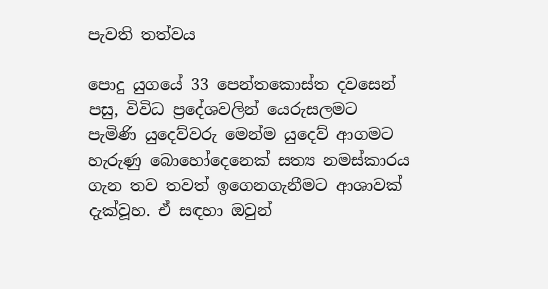පැවති තත්වය

පොදු යුගයේ 33 පෙන්තකොස්ත දවසෙන් පසු, විවිධ ප්‍රදේශවලින් යෙරුසලමට පැමිණි යුදෙව්වරු මෙන්ම යුදෙව් ආගමට හැරුණු බොහෝදෙනෙක් සත්‍ය නමස්කාරය ගැන තව තවත් ඉගෙනගැනීමට ආශාවක් දැක්වූහ. ඒ සඳහා ඔවුන්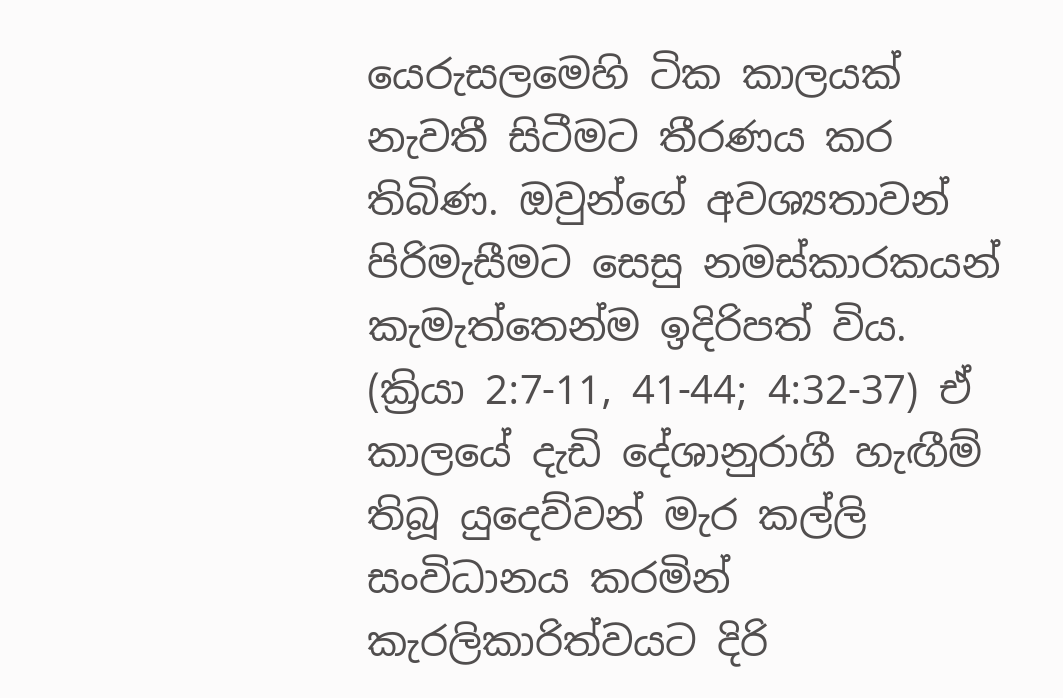යෙරුසලමෙහි ටික කාලයක් නැවතී සිටීමට තීරණය කර තිබිණ. ඔවුන්ගේ අවශ්‍යතාවන් පිරිමැසීමට සෙසු නමස්කාරකයන් කැමැත්තෙන්ම ඉදිරිපත් විය. (ක්‍රියා 2:7-11, 41-44; 4:32-37) ඒ කාලයේ දැඩි දේශානුරාගී හැඟීම් තිබූ යුදෙව්වන් මැර කල්ලි සංවිධානය කරමින් කැරලිකාරිත්වයට දිරි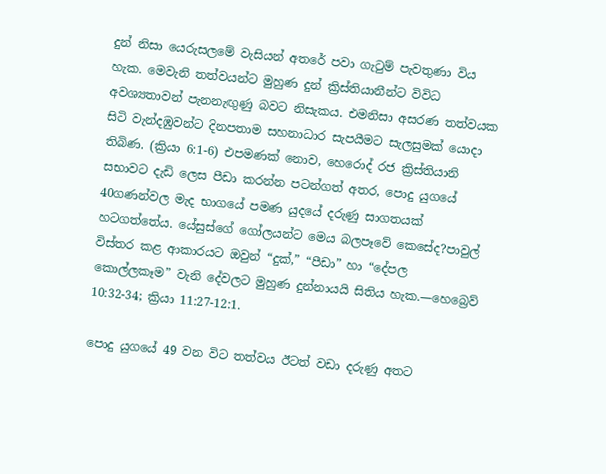දුන් නිසා යෙරුසලමේ වැසියන් අතරේ පවා ගැටුම් පැවතුණා විය හැක. මෙවැනි තත්වයන්ට මුහුණ දුන් ක්‍රිස්තියානීන්ට විවිධ අවශ්‍යතාවන් පැනනැඟුණු බවට නිසැකය. එමනිසා අසරණ තත්වයක සිටි වැන්දඹුවන්ට දිනපතාම සහනාධාර සැපයීමට සැලසුමක් යොදා තිබිණ. (ක්‍රියා 6:1-6) එපමණක් නොව, හෙරොද් රජ ක්‍රිස්තියානි සභාවට දැඩි ලෙස පීඩා කරන්න පටන්ගත් අතර, පොදු යුගයේ 40ගණන්වල මැද භාගයේ පමණ යුදයේ දරුණු සාගතයක් හටගත්තේය. යේසුස්ගේ ගෝලයන්ට මෙය බලපෑවේ කෙසේද?පාවුල් විස්තර කළ ආකාරයට ඔවුන් “දුක්,” “පීඩා” හා “දේපල කොල්ලකෑම” වැනි දේවලට මුහුණ දුන්නායයි සිතිය හැක.—හෙබ්‍රෙව් 10:32-34; ක්‍රියා 11:27-12:1.

පොදු යුගයේ 49 වන විට තත්වය ඊටත් වඩා දරුණු අතට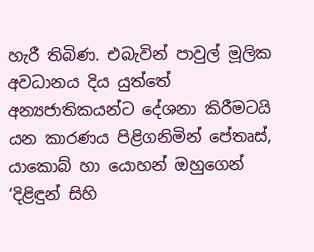හැරී තිබිණ. එබැවින් පාවුල් මූලික අවධානය දිය යුත්තේ අන්‍යජාතිකයන්ට දේශනා කිරීමටයි යන කාරණය පිළිගනිමින් පේතෘස්, යාකොබ් හා යොහන් ඔහුගෙන් ‘දිළිඳුන් සිහි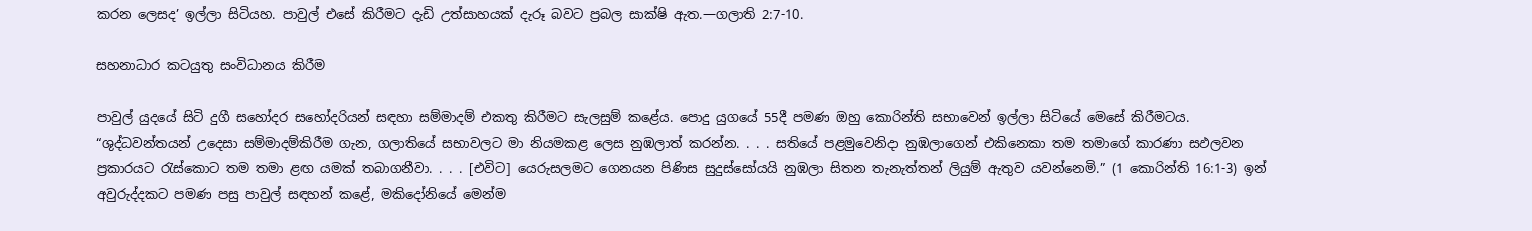කරන ලෙසද’ ඉල්ලා සිටියහ. පාවුල් එසේ කිරීමට දැඩි උත්සාහයක් දැරූ බවට ප්‍රබල සාක්ෂි ඇත.—ගලාති 2:7-10.

සහනාධාර කටයුතු සංවිධානය කිරීම

පාවුල් යුදයේ සිටි දුගී සහෝදර සහෝදරියන් සඳහා සම්මාදම් එකතු කිරීමට සැලසුම් කළේය. පොදු යුගයේ 55දී පමණ ඔහු කොරින්ති සභාවෙන් ඉල්ලා සිටියේ මෙසේ කිරීමටය. “ශුද්ධවන්තයන් උදෙසා සම්මාදම්කිරීම ගැන, ගලාතියේ සභාවලට මා නියමකළ ලෙස නුඹලාත් කරන්න. . . . සතියේ පළමුවෙනිදා නුඹලාගෙන් එකිනෙකා තම තමාගේ කාරණා සඵලවන ප්‍රකාරයට රැස්කොට තම තමා ළඟ යමක් තබාගනීවා. . . . [එවිට] යෙරුසලමට ගෙනයන පිණිස සුදුස්සෝයයි නුඹලා සිතන තැනැත්තන් ලියුම් ඇතුව යවන්නෙමි.” (1 කොරින්ති 16:1-3) ඉන් අවුරුද්දකට පමණ පසු පාවුල් සඳහන් කළේ, මකිදෝනියේ මෙන්ම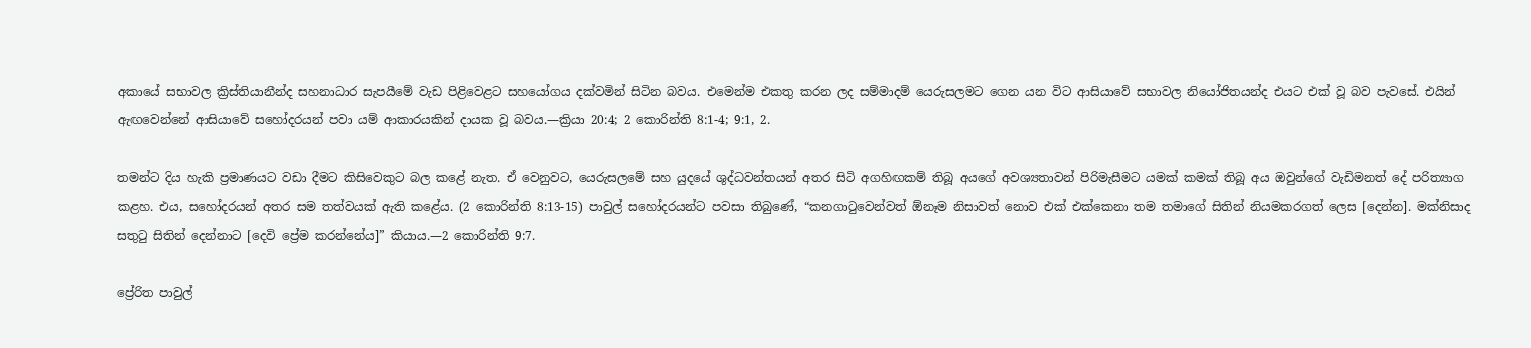අකායේ සභාවල ක්‍රිස්තියානීන්ද සහනාධාර සැපයීමේ වැඩ පිළිවෙළට සහයෝගය දක්වමින් සිටින බවය. එමෙන්ම එකතු කරන ලද සම්මාදම් යෙරුසලමට ගෙන යන විට ආසියාවේ සභාවල නියෝජිතයන්ද එයට එක් වූ බව පැවසේ. එයින් ඇඟවෙන්නේ ආසියාවේ සහෝදරයන් පවා යම් ආකාරයකින් දායක වූ බවය.—ක්‍රියා 20:4; 2 කොරින්ති 8:1-4; 9:1, 2.

තමන්ට දිය හැකි ප්‍රමාණයට වඩා දීමට කිසිවෙකුට බල කළේ නැත. ඒ වෙනුවට, යෙරුසලමේ සහ යුදයේ ශුද්ධවන්තයන් අතර සිටි අගහිඟකම් තිබූ අයගේ අවශ්‍යතාවන් පිරිමැසීමට යමක් කමක් තිබූ අය ඔවුන්ගේ වැඩිමනත් දේ පරිත්‍යාග කළහ. එය, සහෝදරයන් අතර සම තත්වයක් ඇති කළේය. (2 කොරින්ති 8:13-15) පාවුල් සහෝදරයන්ට පවසා තිබුණේ, “කනගාටුවෙන්වත් ඕනෑම නිසාවත් නොව එක් එක්කෙනා තම තමාගේ සිතින් නියමකරගත් ලෙස [දෙන්න]. මක්නිසාද සතුටු සිතින් දෙන්නාට [දෙවි ප්‍රේම කරන්නේය]” කියාය.—2 කොරින්ති 9:7.

ප්‍රේරිත පාවුල්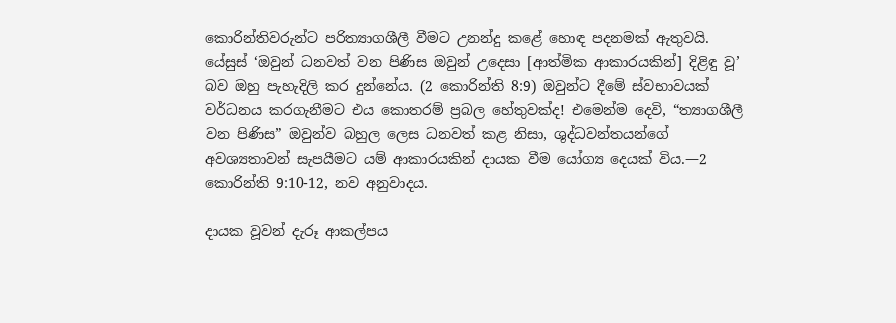කොරින්තිවරුන්ට පරිත්‍යාගශීලී වීමට උනන්දු කළේ හොඳ පදනමක් ඇතුවයි. යේසුස් ‘ඔවුන් ධනවත් වන පිණිස ඔවුන් උදෙසා [ආත්මික ආකාරයකින්] දිළිඳු වූ’ බව ඔහු පැහැදිලි කර දුන්නේය. (2 කොරින්ති 8:9) ඔවුන්ට දීමේ ස්වභාවයක් වර්ධනය කරගැනීමට එය කොතරම් ප්‍රබල හේතුවක්ද! එමෙන්ම දෙවි, “ත්‍යාගශීලී වන පිණිස” ඔවුන්ව බහුල ලෙස ධනවත් කළ නිසා, ශුද්ධවන්තයන්ගේ අවශ්‍යතාවන් සැපයීමට යම් ආකාරයකින් දායක වීම යෝග්‍ය දෙයක් විය.—2 කොරින්ති 9:10-12, නව අනුවාදය.

දායක වූවන් දැරූ ආකල්පය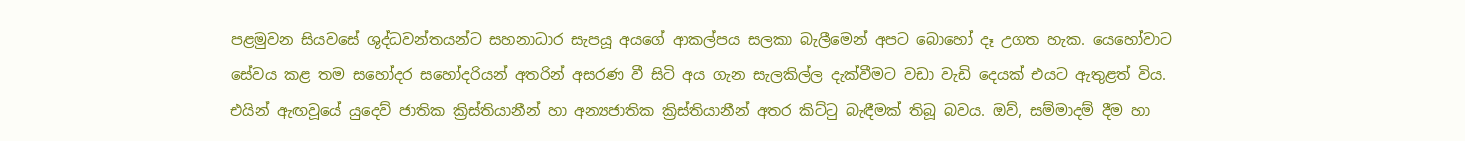පළමුවන සියවසේ ශුද්ධවන්තයන්ට සහනාධාර සැපයූ අයගේ ආකල්පය සලකා බැලීමෙන් අපට බොහෝ දෑ උගත හැක. යෙහෝවාට සේවය කළ තම සහෝදර සහෝදරියන් අතරින් අසරණ වී සිටි අය ගැන සැලකිල්ල දැක්වීමට වඩා වැඩි දෙයක් එයට ඇතුළත් විය. එයින් ඇඟවූයේ යුදෙව් ජාතික ක්‍රිස්තියානීන් හා අන්‍යජාතික ක්‍රිස්තියානීන් අතර කිට්ටු බැඳීමක් තිබූ බවය. ඔව්, සම්මාදම් දීම හා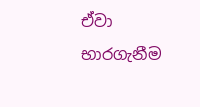ඒවා භාරගැනීම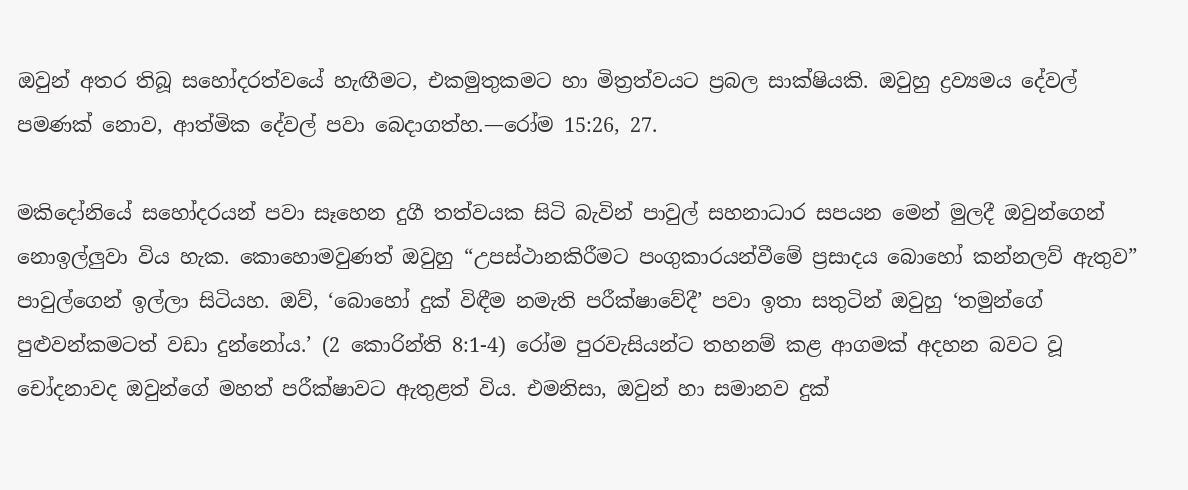ඔවුන් අතර තිබූ සහෝදරත්වයේ හැඟීමට, එකමුතුකමට හා මිත්‍රත්වයට ප්‍රබල සාක්ෂියකි. ඔවුහු ද්‍රව්‍යමය දේවල් පමණක් නොව, ආත්මික දේවල් පවා බෙදාගත්හ.—රෝම 15:26, 27.

මකිදෝනියේ සහෝදරයන් පවා සෑහෙන දුගී තත්වයක සිටි බැවින් පාවුල් සහනාධාර සපයන මෙන් මුලදී ඔවුන්ගෙන් නොඉල්ලුවා විය හැක. කොහොමවුණත් ඔවුහු “උපස්ථානකිරීමට පංගුකාරයන්වීමේ ප්‍රසාදය බොහෝ කන්නලව් ඇතුව” පාවුල්ගෙන් ඉල්ලා සිටියහ. ඔව්, ‘බොහෝ දුක් විඳීම නමැති පරීක්ෂාවේදී’ පවා ඉතා සතුටින් ඔවුහු ‘තමුන්ගේ පුළුවන්කමටත් වඩා දුන්නෝය.’ (2 කොරින්ති 8:1-4) රෝම පුරවැසියන්ට තහනම් කළ ආගමක් අදහන බවට වූ චෝදනාවද ඔවුන්ගේ මහත් පරීක්ෂාවට ඇතුළත් විය. එමනිසා, ඔවුන් හා සමානව දුක්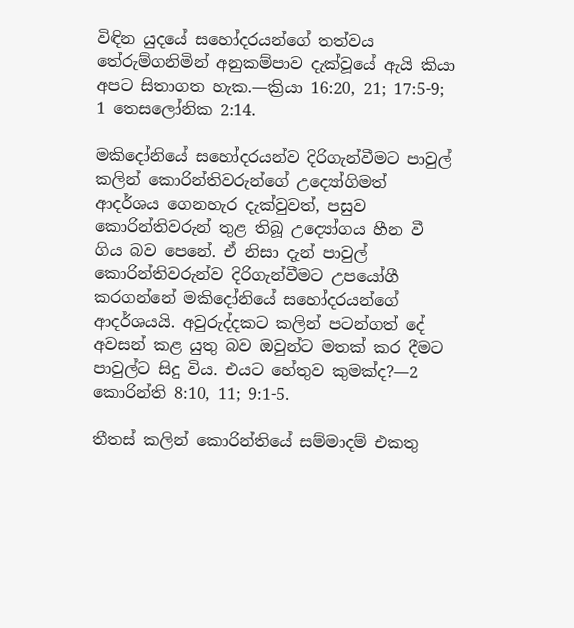විඳින යුදයේ සහෝදරයන්ගේ තත්වය තේරුම්ගනිමින් අනුකම්පාව දැක්වූයේ ඇයි කියා අපට සිතාගත හැක.—ක්‍රියා 16:20, 21; 17:5-9; 1 තෙසලෝනික 2:14.

මකිදෝනියේ සහෝදරයන්ව දිරිගැන්වීමට පාවුල් කලින් කොරින්තිවරුන්ගේ උද්‍යෝගිමත් ආදර්ශය ගෙනහැර දැක්වුවත්, පසුව කොරින්තිවරුන් තුළ තිබූ උද්‍යෝගය හීන වී ගිය බව පෙනේ. ඒ නිසා දැන් පාවුල් කොරින්තිවරුන්ව දිරිගැන්වීමට උපයෝගී කරගන්නේ මකිදෝනියේ සහෝදරයන්ගේ ආදර්ශයයි. අවුරුද්දකට කලින් පටන්ගත් දේ අවසන් කළ යුතු බව ඔවුන්ට මතක් කර දීමට පාවුල්ට සිදු විය. එයට හේතුව කුමක්ද?—2 කොරින්ති 8:10, 11; 9:1-5.

තීතස් කලින් කොරින්තියේ සම්මාදම් එකතු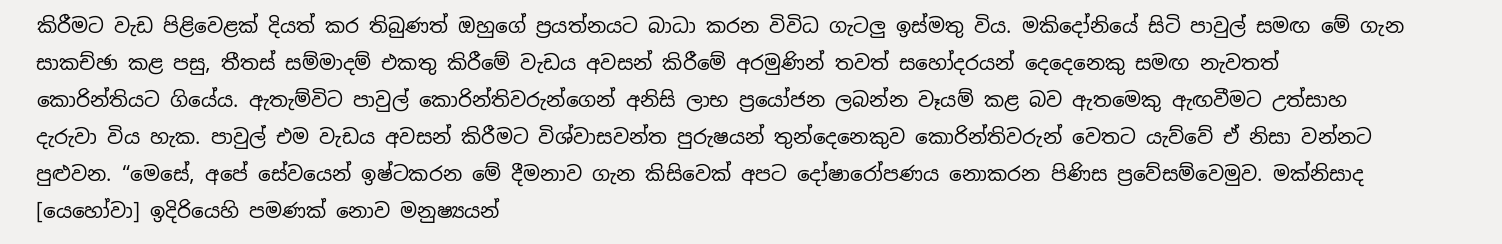කිරීමට වැඩ පිළිවෙළක් දියත් කර තිබුණත් ඔහුගේ ප්‍රයත්නයට බාධා කරන විවිධ ගැටලු ඉස්මතු විය. මකිදෝනියේ සිටි පාවුල් සමඟ මේ ගැන සාකච්ඡා කළ පසු, තීතස් සම්මාදම් එකතු කිරීමේ වැඩය අවසන් කිරීමේ අරමුණින් තවත් සහෝදරයන් දෙදෙනෙකු සමඟ නැවතත් කොරින්තියට ගියේය. ඇතැම්විට පාවුල් කොරින්තිවරුන්ගෙන් අනිසි ලාභ ප්‍රයෝජන ලබන්න වෑයම් කළ බව ඇතමෙකු ඇඟවීමට උත්සාහ දැරුවා විය හැක. පාවුල් එම වැඩය අවසන් කිරීමට විශ්වාසවන්ත පුරුෂයන් තුන්දෙනෙකුව කොරින්තිවරුන් වෙතට යැව්වේ ඒ නිසා වන්නට පුළුවන. “මෙසේ, අපේ සේවයෙන් ඉෂ්ටකරන මේ දීමනාව ගැන කිසිවෙක් අපට දෝෂාරෝපණය නොකරන පිණිස ප්‍රවේසම්වෙමුව. මක්නිසාද [යෙහෝවා] ඉදිරියෙහි පමණක් නොව මනුෂ්‍යයන්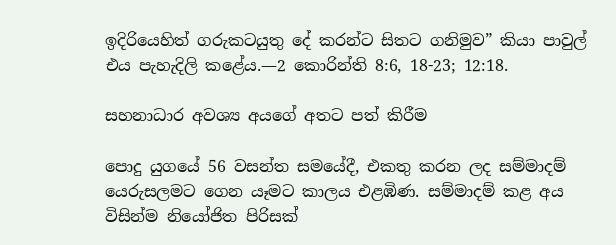ඉදිරියෙහිත් ගරුකටයුතු දේ කරන්ට සිතට ගනිමුව” කියා පාවුල් එය පැහැදිලි කළේය.—2 කොරින්ති 8:6, 18-23; 12:18.

සහනාධාර අවශ්‍ය අයගේ අතට පත් කිරීම

පොදු යුගයේ 56 වසන්ත සමයේදී, එකතු කරන ලද සම්මාදම් යෙරුසලමට ගෙන යෑමට කාලය එළඹිණ. සම්මාදම් කළ අය විසින්ම නියෝජිත පිරිසක්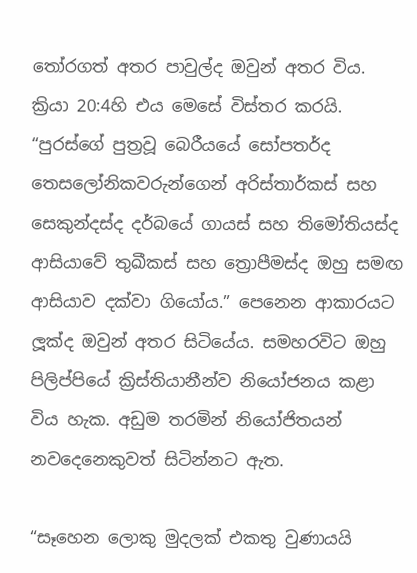තෝරගත් අතර පාවුල්ද ඔවුන් අතර විය. ක්‍රියා 20:4හි එය මෙසේ විස්තර කරයි. “පුරස්ගේ පුත්‍රවූ බෙරීයයේ සෝපතර්ද තෙසලෝනිකවරුන්ගෙන් අරිස්තාර්කස් සහ සෙකුන්දස්ද දර්බයේ ගායස් සහ තිමෝතියස්ද ආසියාවේ තුඛීකස් සහ ත්‍රොපීමස්ද ඔහු සමඟ ආසියාව දක්වා ගියෝය.” පෙනෙන ආකාරයට ලූක්ද ඔවුන් අතර සිටියේය. සමහරවිට ඔහු පිලිප්පියේ ක්‍රිස්තියානීන්ව නියෝජනය කළා විය හැක. අඩුම තරමින් නියෝජිතයන් නවදෙනෙකුවත් සිටින්නට ඇත.

“සෑහෙන ලොකු මුදලක් එකතු වුණායයි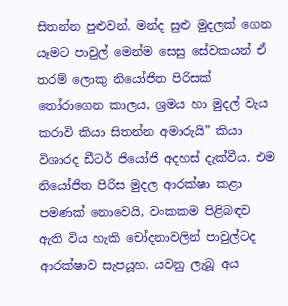සිතන්න පුළුවන්. මන්ද සුළු මුදලක් ගෙන යෑමට පාවුල් මෙන්ම සෙසු සේවකයන් ඒ තරම් ලොකු නියෝජිත පිරිසක් තෝරාගෙන කාලය, ශ්‍රමය හා මුදල් වැය කරාවි කියා සිතන්න අමාරුයි” කියා විශාරද ඩීටර් ජියෝජි අදහස් දැක්වීය. එම නියෝජිත පිරිස මුදල ආරක්ෂා කළා පමණක් නොවෙයි, වංකකම පිළිබඳව ඇති විය හැකි චෝදනාවලින් පාවුල්ටද ආරක්ෂාව සැපයූහ. යවනු ලැබූ අය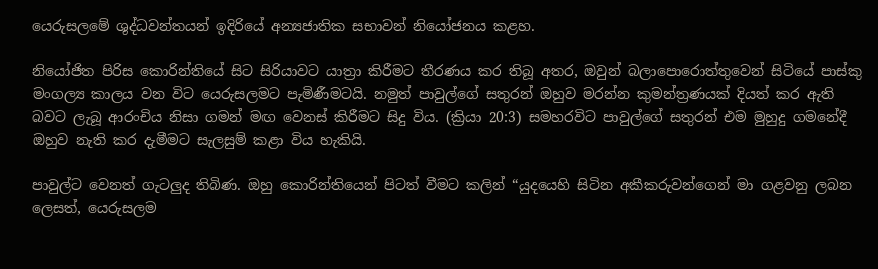යෙරුසලමේ ශුද්ධවන්තයන් ඉදිරියේ අන්‍යජාතික සභාවන් නියෝජනය කළහ.

නියෝජිත පිරිස කොරින්තියේ සිට සිරියාවට යාත්‍රා කිරීමට තීරණය කර තිබූ අතර, ඔවුන් බලාපොරොත්තුවෙන් සිටියේ පාස්කු මංගල්‍ය කාලය වන විට යෙරුසලමට පැමිණීමටයි. නමුත් පාවුල්ගේ සතුරන් ඔහුව මරන්න කුමන්ත්‍රණයක් දියත් කර ඇති බවට ලැබූ ආරංචිය නිසා ගමන් මඟ වෙනස් කිරීමට සිදු විය. (ක්‍රියා 20:3) සමහරවිට පාවුල්ගේ සතුරන් එම මුහුදු ගමනේදී ඔහුව නැති කර දැමීමට සැලසුම් කළා විය හැකියි.

පාවුල්ට වෙනත් ගැටලුද තිබිණ. ඔහු කොරින්තියෙන් පිටත් වීමට කලින් “යුදයෙහි සිටින අකීකරුවන්ගෙන් මා ගළවනු ලබන ලෙසත්, යෙරුසලම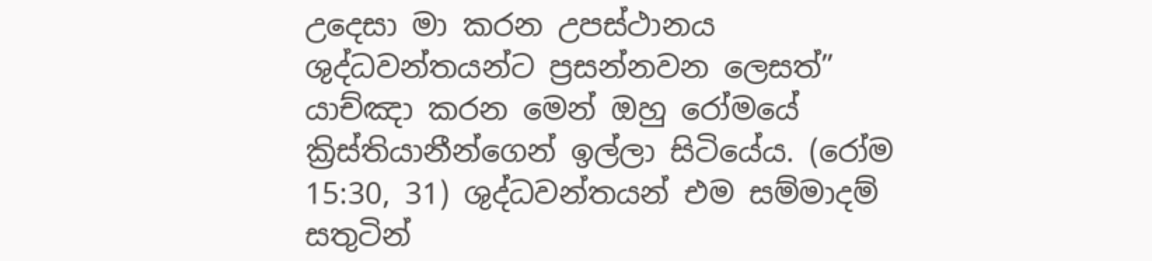උදෙසා මා කරන උපස්ථානය ශුද්ධවන්තයන්ට ප්‍රසන්නවන ලෙසත්” යාච්ඤා කරන මෙන් ඔහු රෝමයේ ක්‍රිස්තියානීන්ගෙන් ඉල්ලා සිටියේය. (රෝම 15:30, 31) ශුද්ධවන්තයන් එම සම්මාදම් සතුටින්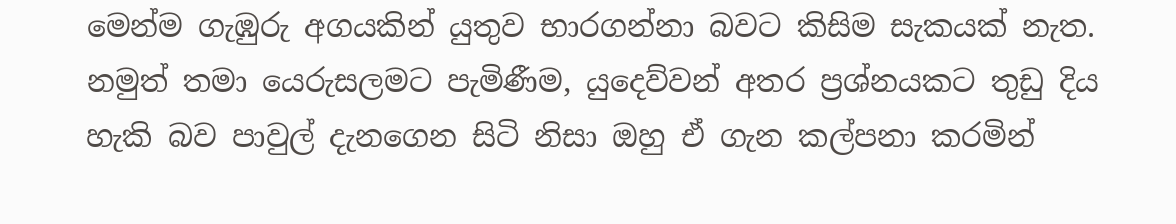මෙන්ම ගැඹුරු අගයකින් යුතුව භාරගන්නා බවට කිසිම සැකයක් නැත. නමුත් තමා යෙරුසලමට පැමිණීම, යුදෙව්වන් අතර ප්‍රශ්නයකට තුඩු දිය හැකි බව පාවුල් දැනගෙන සිටි නිසා ඔහු ඒ ගැන කල්පනා කරමින්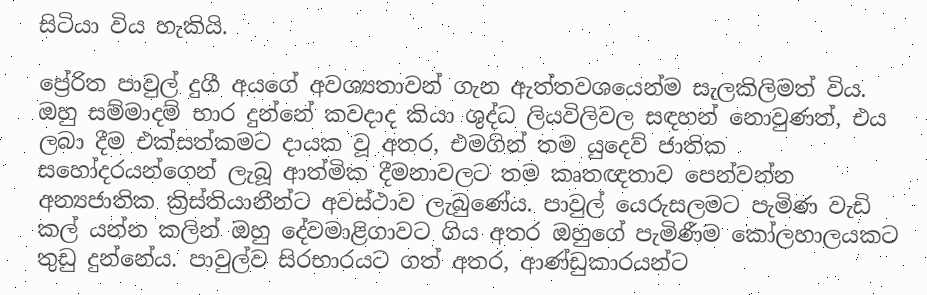සිටියා විය හැකියි.

ප්‍රේරිත පාවුල් දුගී අයගේ අවශ්‍යතාවන් ගැන ඇත්තවශයෙන්ම සැලකිලිමත් විය. ඔහු සම්මාදම් භාර දුන්නේ කවදාද කියා ශුද්ධ ලියවිලිවල සඳහන් නොවුණත්, එය ලබා දීම එක්සත්කමට දායක වූ අතර, එමගින් තම යුදෙව් ජාතික සහෝදරයන්ගෙන් ලැබූ ආත්මික දීමනාවලට තම කෘතඥතාව පෙන්වන්න අන්‍යජාතික ක්‍රිස්තියානීන්ට අවස්ථාව ලැබුණේය. පාවුල් යෙරුසලමට පැමිණ වැඩි කල් යන්න කලින් ඔහු දේවමාළිගාවට ගිය අතර ඔහුගේ පැමිණීම කෝලහාලයකට තුඩු දුන්නේය. පාවුල්ව සිරභාරයට ගත් අතර, ආණ්ඩුකාරයන්ට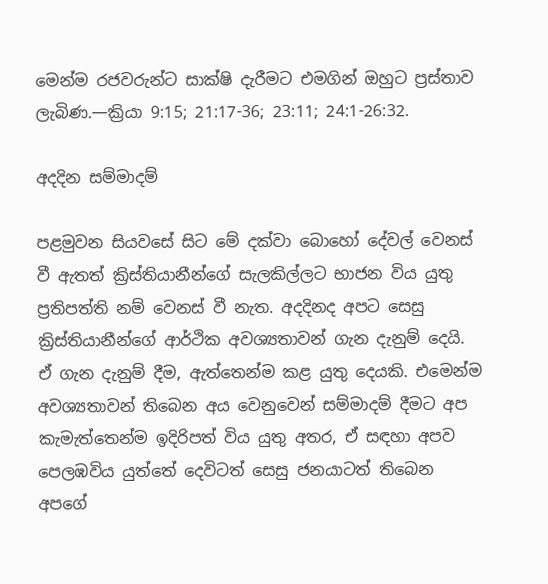මෙන්ම රජවරුන්ට සාක්ෂි දැරීමට එමගින් ඔහුට ප්‍රස්තාව ලැබිණ.—ක්‍රියා 9:15; 21:17-36; 23:11; 24:1-26:32.

අදදින සම්මාදම්

පළමුවන සියවසේ සිට මේ දක්වා බොහෝ දේවල් වෙනස් වී ඇතත් ක්‍රිස්තියානීන්ගේ සැලකිල්ලට භාජන විය යුතු ප්‍රතිපත්ති නම් වෙනස් වී නැත. අදදිනද අපට සෙසු ක්‍රිස්තියානීන්ගේ ආර්ථික අවශ්‍යතාවන් ගැන දැනුම් දෙයි. ඒ ගැන දැනුම් දීම, ඇත්තෙන්ම කළ යුතු දෙයකි. එමෙන්ම අවශ්‍යතාවන් තිබෙන අය වෙනුවෙන් සම්මාදම් දීමට අප කැමැත්තෙන්ම ඉදිරිපත් විය යුතු අතර, ඒ සඳහා අපව පෙලඹවිය යුත්තේ දෙවිටත් සෙසු ජනයාටත් තිබෙන අපගේ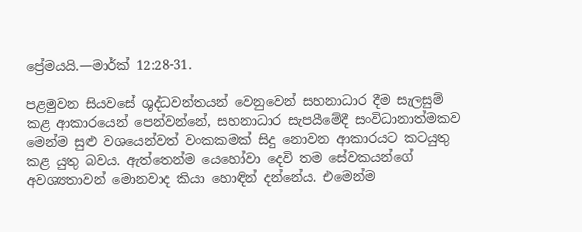ප්‍රේමයයි.—මාර්ක් 12:28-31.

පළමුවන සියවසේ ශුද්ධවන්තයන් වෙනුවෙන් සහනාධාර දීම සැලසුම් කළ ආකාරයෙන් පෙන්වන්නේ, සහනාධාර සැපයීමේදී සංවිධානාත්මකව මෙන්ම සුළු වශයෙන්වත් වංකකමක් සිදු නොවන ආකාරයට කටයුතු කළ යුතු බවය. ඇත්තෙන්ම යෙහෝවා දෙවි තම සේවකයන්ගේ අවශ්‍යතාවන් මොනවාද කියා හොඳින් දන්නේය. එමෙන්ම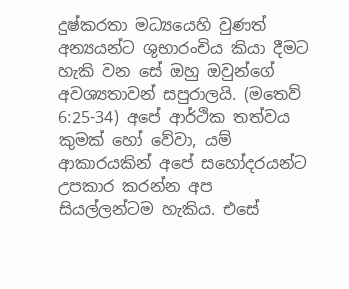දුෂ්කරතා මධ්‍යයෙහි වුණත් අන්‍යයන්ට ශුභාරංචිය කියා දීමට හැකි වන සේ ඔහු ඔවුන්ගේ අවශ්‍යතාවන් සපුරාලයි. (මතෙව් 6:25-34) අපේ ආර්ථික තත්වය කුමක් හෝ වේවා, යම් ආකාරයකින් අපේ සහෝදරයන්ට උපකාර කරන්න අප සියල්ලන්ටම හැකිය. එසේ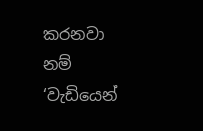කරනවා නම් ‘වැඩියෙන්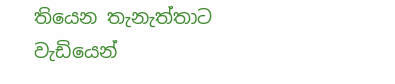තියෙන තැනැත්තාට වැඩියෙන්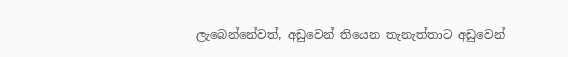ලැබෙන්නේවත්, අඩුවෙන් තියෙන තැනැත්තාට අඩුවෙන්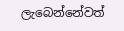ලැබෙන්නේවත්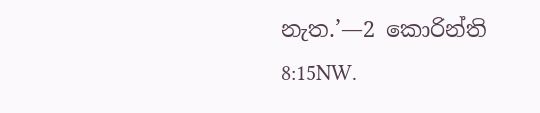නැත.’—2 කොරින්ති 8:15NW.